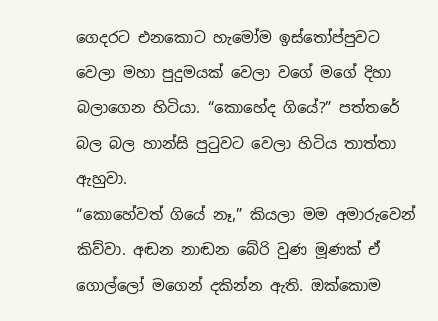ගෙදරට එනකොට හැමෝම ඉස්තෝප්පුවට වෙලා මහා පුදුමයක් වෙලා වගේ මගේ දිහා බලාගෙන හිටියා. “කොහේද ගියේ?” පත්තරේ බල බල හාන්සි පුටුවට වෙලා හිටිය තාත්තා ඇහුවා.
“කොහේවත් ගියේ නෑ,” කියලා මම අමාරුවෙන් කිව්වා. අඬන නාඬන බේරි වුණ මූණක් ඒ ගොල්ලෝ මගෙන් දකින්න ඇති. ඔක්කොම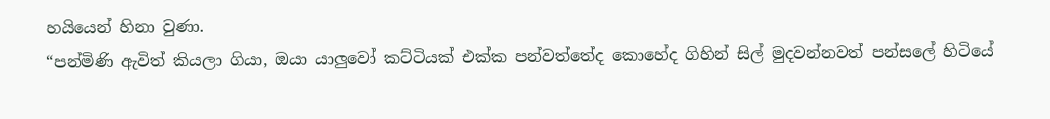හයියෙන් හිනා වුණා.
“පන්මිණි ඇවිත් කියලා ගියා, ඔයා යාලුවෝ කට්ටියක් එක්ක පන්වත්තේද කොහේද ගිහින් සිල් මුදවන්නවත් පන්සලේ හිටියේ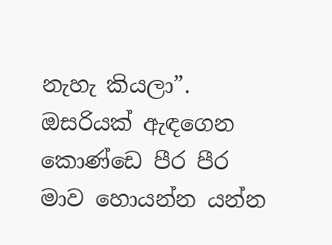නැහැ කියලා”. ඔසරියක් ඇඳගෙන කොණ්ඩෙ පීර පීර මාව හොයන්න යන්න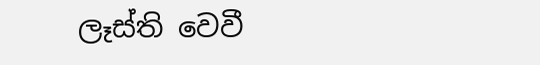ලෑස්ති වෙවී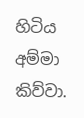හිටිය අම්මා කිව්වා.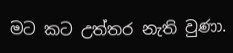මට කට උත්තර නැති වුණා.